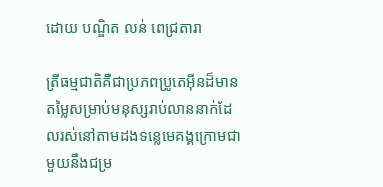ដោយ បណ្ឌិត លន់ ពេជ្រតារា

ត្រីធម្មជាតិគឺជាប្រភពប្រូតេអ៊ីនដ៏មានតម្លៃសម្រាប់មនុស្សរាប់លាននាក់ដែលរស់នៅតាមដងទន្លេមេគង្គក្រោមជាមួយនឹងជម្រ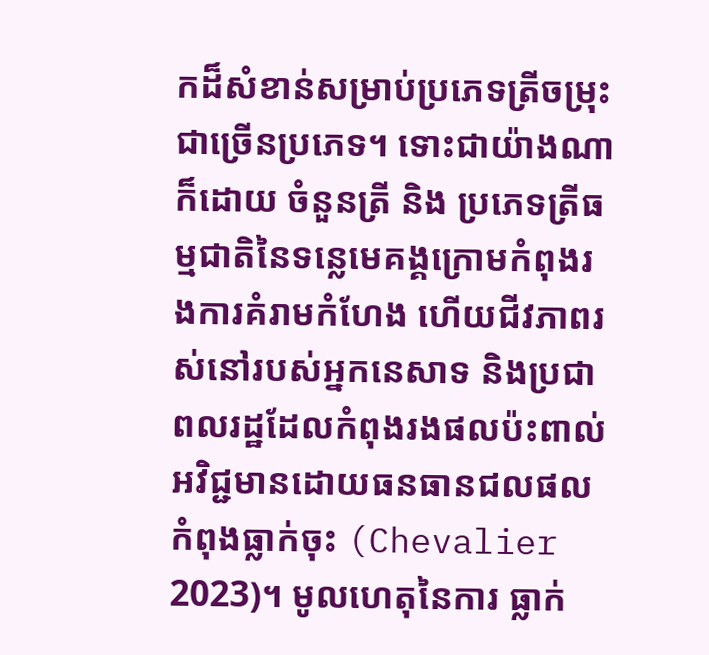កដ៏សំខាន់សម្រាប់ប្រភេទត្រីចម្រុះជាច្រើនប្រភេទ។ ទោះជាយ៉ាងណាក៏ដោយ ចំនួនត្រី និង ប្រភេទត្រីធម្មជាតិនៃទន្លេមេគង្គក្រោមកំពុងរងការគំរាមកំហែង ហើយជីវភាពរស់នៅរបស់អ្នកនេសាទ និងប្រជាពលរដ្ឋដែលកំពុងរងផលប៉ះពាល់អវិជ្ជមានដោយធនធានជលផលកំពុងធ្លាក់ចុះ (Chevalier 2023)។ មូលហេតុនៃការ ធ្លាក់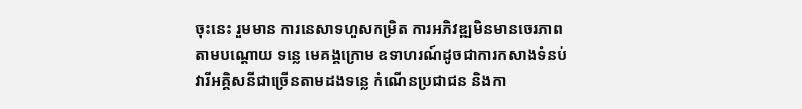ចុះនេះ រួមមាន ការនេសាទហួសកម្រិត ការអភិវឌ្ឍមិនមានចេរភាព តាមបណ្តោយ ទន្លេ មេគង្គក្រោម ឧទាហរណ៍ដូចជាការកសាងទំនប់វារីអគ្គិសនីជាច្រើនតាមដងទន្លេ កំណើនប្រជាជន និងកា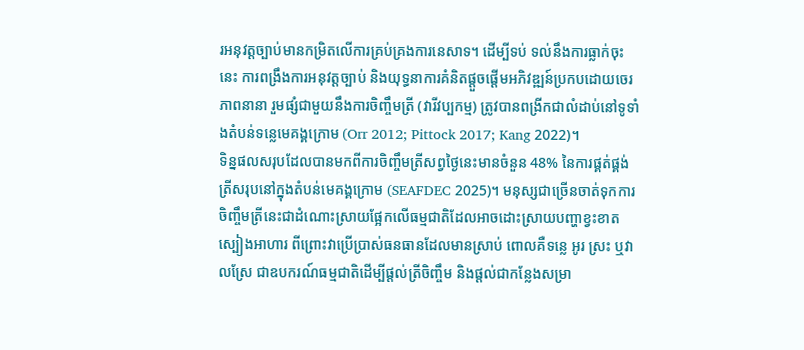រអនុវត្តច្បាប់មានកម្រិតលើការគ្រប់គ្រងការនេសាទ។ ដើម្បីទប់ ទល់នឹងការធ្លាក់ចុះនេះ ការពង្រឹងការអនុវត្តច្បាប់ និងយុទ្ធនាការគំនិតផ្តួចផ្តើមអភិវឌ្ឍន៍ប្រកបដោយចេរភាពនានា រួមផ្សំជាមួយនឹងការចិញ្ចឹមត្រី (វារីវប្បកម្ម) ត្រូវបានពង្រីកជាលំដាប់នៅទូទាំងតំបន់ទន្លេមេគង្គក្រោម (Orr 2012; Pittock 2017; Kang 2022)។
ទិន្នផលសរុបដែលបានមកពីការចិញ្ចឹមត្រីសព្វថ្ងៃនេះមានចំនួន 48% នៃការផ្គត់ផ្គង់ត្រីសរុបនៅក្នុងតំបន់មេគង្គក្រោម (SEAFDEC 2025)។ មនុស្សជាច្រើនចាត់ទុកការចិញ្ចឹមត្រីនេះជាដំណោះស្រាយផ្អែកលើធម្មជាតិដែលអាចដោះស្រាយបញ្ហាខ្វះខាតស្បៀងអាហារ ពីព្រោះវាប្រើប្រាស់ធនធានដែលមានស្រាប់ ពោលគឺទន្លេ អូរ ស្រះ ឬវាលស្រែ ជាឧបករណ៍ធម្មជាតិដើម្បីផ្តល់ត្រីចិញ្ចឹម និងផ្តល់ជាកន្លែងសម្រា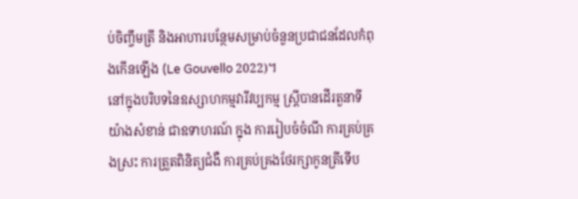ប់ចិញ្ចឹមត្រី និងអាហារបន្ថែមសម្រាប់ចំនួនប្រជាជនដែលកំពុងកើនឡើង (Le Gouvello 2022)។
នៅក្នុងបរិបទនៃឧស្សាហកម្មវារីវប្បកម្ម ស្ត្រីបានដើរតួនាទីយ៉ាងសំខាន់ ជាឧទាហរណ៍ ក្នុង ការរៀបចំចំណី ការគ្រប់គ្រងស្រះ ការត្រួតពិនិត្យជំងឺ ការគ្រប់គ្រងថែរក្សាកូនត្រីទើប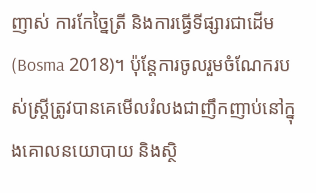ញាស់ ការកែច្នៃត្រី និងការធ្វើទីផ្សារជាដើម (Bosma 2018)។ ប៉ុន្តែការចូលរួមចំណែករបស់ស្រ្តីត្រូវបានគេមើលរំលងជាញឹកញាប់នៅក្នុងគោលនយោបាយ និងស្ថិ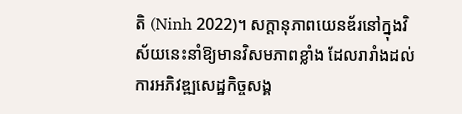តិ (Ninh 2022)។ សក្ដានុភាពយេនឌ័រនៅក្នុងវិស័យនេះនាំឱ្យមានវិសមភាពខ្លាំង ដែលរារាំងដល់ការអភិវឌ្ឍសេដ្ឋកិច្ចសង្គ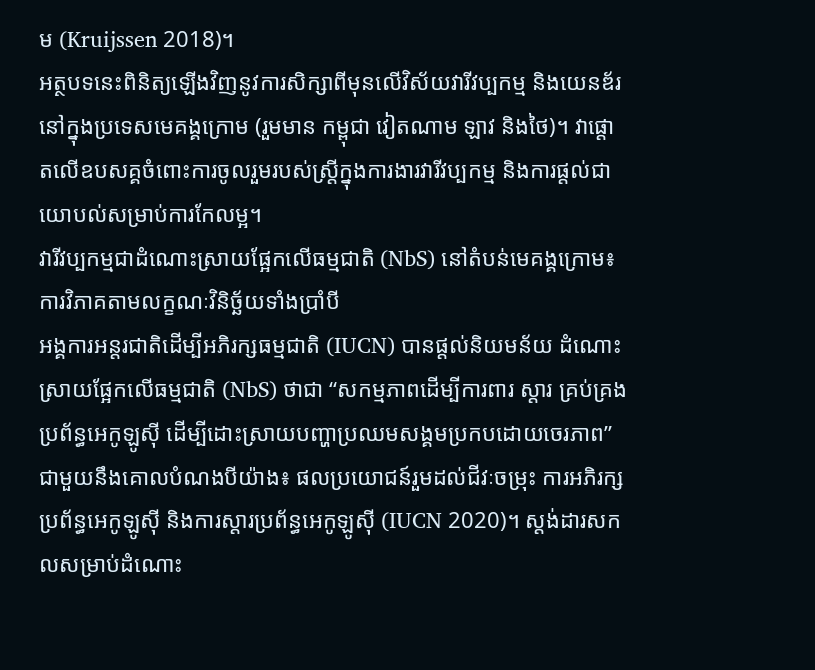ម (Kruijssen 2018)។
អត្ថបទនេះពិនិត្យឡើងវិញនូវការសិក្សាពីមុនលើវិស័យវារីវប្បកម្ម និងយេនឌ័រនៅក្នុងប្រទេសមេគង្គក្រោម (រួមមាន កម្ពុជា វៀតណាម ឡាវ និងថៃ)។ វាផ្តោតលើឧបសគ្គចំពោះការចូលរួមរបស់ស្ត្រីក្នុងការងារវារីវប្បកម្ម និងការផ្តល់ជាយោបល់សម្រាប់ការកែលម្អ។
វារីវប្បកម្មជាដំណោះស្រាយផ្អែកលើធម្មជាតិ (NbS) នៅតំបន់មេគង្គក្រោម៖ ការវិភាគតាមលក្ខណៈវិនិច្ឆ័យទាំងប្រាំបី
អង្គការអន្តរជាតិដើម្បីអភិរក្សធម្មជាតិ (IUCN) បានផ្តល់និយមន័យ ដំណោះស្រាយផ្អែកលើធម្មជាតិ (NbS) ថាជា “សកម្មភាពដើម្បីការពារ ស្តារ គ្រប់គ្រងប្រព័ន្ធអេកូឡូស៊ី ដើម្បីដោះស្រាយបញ្ហាប្រឈមសង្គមប្រកបដោយចេរភាព” ជាមួយនឹងគោលបំណងបីយ៉ាង៖ ផលប្រយោជន៍រួមដល់ជីវៈចម្រុះ ការអភិរក្សប្រព័ន្ធអេកូឡូស៊ី និងការស្តារប្រព័ន្ធអេកូឡូស៊ី (IUCN 2020)។ ស្តង់ដារសកលសម្រាប់ដំណោះ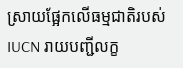ស្រាយផ្អែកលើធម្មជាតិរបស់ IUCN រាយបញ្ជីលក្ខ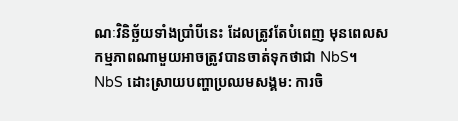ណៈវិនិច្ឆ័យទាំងប្រាំបីនេះ ដែលត្រូវតែបំពេញ មុនពេលសកម្មភាពណាមួយអាចត្រូវបានចាត់ទុកថាជា NbS។
NbS ដោះស្រាយបញ្ហាប្រឈមសង្គម: ការចិ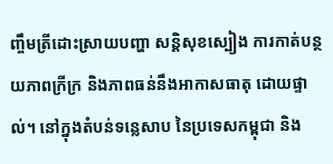ញ្ចឹមត្រីដោះស្រាយបញ្ហា សន្តិសុខស្បៀង ការកាត់បន្ថយភាពក្រីក្រ និងភាពធន់នឹងអាកាសធាតុ ដោយផ្ទាល់។ នៅក្នុងតំបន់ទន្លេសាប នៃប្រទេសកម្ពុជា និង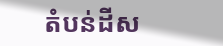តំបន់ដីស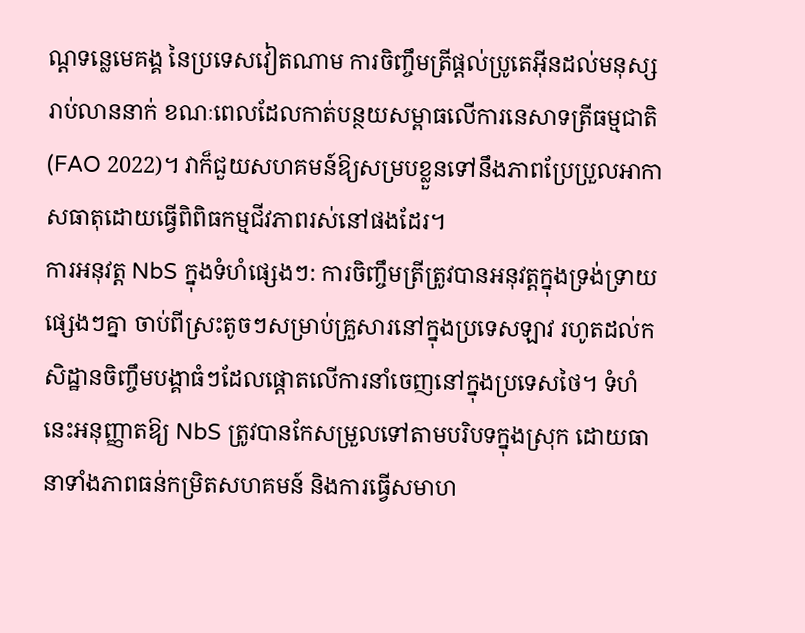ណ្តទន្លេមេគង្គ នៃប្រទេសវៀតណាម ការចិញ្ចឹមត្រីផ្តល់ប្រូតេអ៊ីនដល់មនុស្សរាប់លាននាក់ ខណៈពេលដែលកាត់បន្ថយសម្ពាធលើការនេសាទត្រីធម្មជាតិ (FAO 2022)។ វាក៏ជួយសហគមន៍ឱ្យសម្របខ្លួនទៅនឹងភាពប្រែប្រួលអាកាសធាតុដោយធ្វើពិពិធកម្មជីវភាពរស់នៅផងដែរ។
ការអនុវត្ត NbS ក្នុងទំហំផ្សេងៗ: ការចិញ្ចឹមត្រីត្រូវបានអនុវត្តក្នុងទ្រង់ទ្រាយផ្សេងៗគ្នា ចាប់ពីស្រះតូចៗសម្រាប់គ្រួសារនៅក្នុងប្រទេសឡាវ រហូតដល់កសិដ្ឋានចិញ្ចឹមបង្គាធំៗដែលផ្តោតលើការនាំចេញនៅក្នុងប្រទេសថៃ។ ទំហំនេះអនុញ្ញាតឱ្យ NbS ត្រូវបានកែសម្រួលទៅតាមបរិបទក្នុងស្រុក ដោយធានាទាំងភាពធន់កម្រិតសហគមន៍ និងការធ្វើសមាហ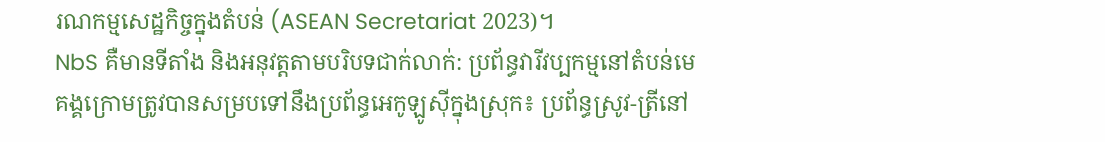រណកម្មសេដ្ឋកិច្ចក្នុងតំបន់ (ASEAN Secretariat 2023)។
NbS គឺមានទីតាំង និងអនុវត្តតាមបរិបទជាក់លាក់: ប្រព័ន្ធវារីវប្បកម្មនៅតំបន់មេគង្គក្រោមត្រូវបានសម្របទៅនឹងប្រព័ន្ធអេកូឡូស៊ីក្នុងស្រុក៖ ប្រព័ន្ធស្រូវ-ត្រីនៅ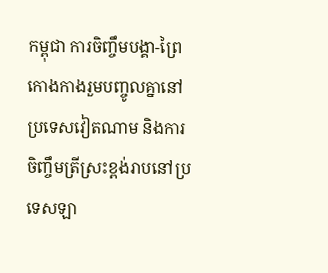កម្ពុជា ការចិញ្ចឹមបង្គា-ព្រៃកោងកាងរួមបញ្ចូលគ្នានៅប្រទេសវៀតណាម និងការចិញ្ចឹមត្រីស្រះខ្ពង់រាបនៅប្រទេសឡា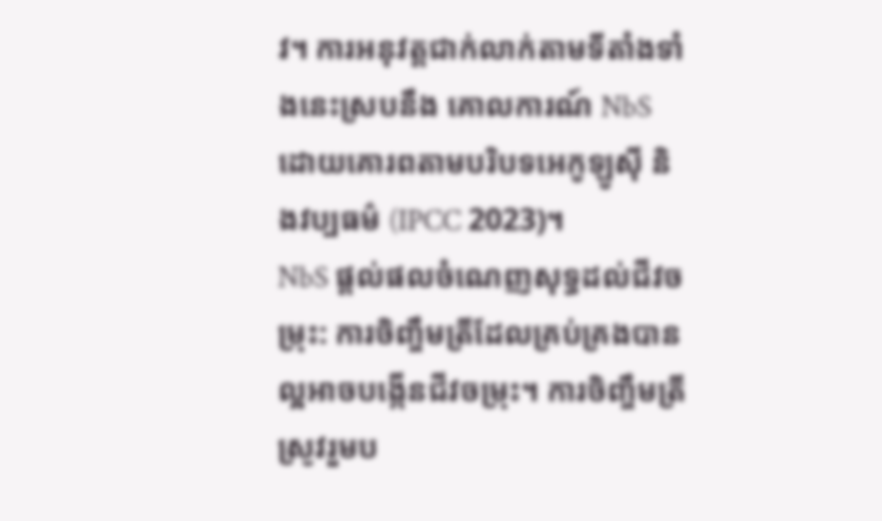វ។ ការអនុវត្តជាក់លាក់តាមទីតាំងទាំងនេះស្របនឹង គោលការណ៍ NbS ដោយគោរពតាមបរិបទអេកូឡូស៊ី និងវប្បធម៌ (IPCC 2023)។
NbS ផ្តល់ផលចំណេញសុទ្ធដល់ជីវចម្រុះ: ការចិញ្ចឹមត្រីដែលគ្រប់គ្រងបានល្អអាចបង្កើនជីវចម្រុះ។ ការចិញ្ចឹមត្រីស្រូវរួមប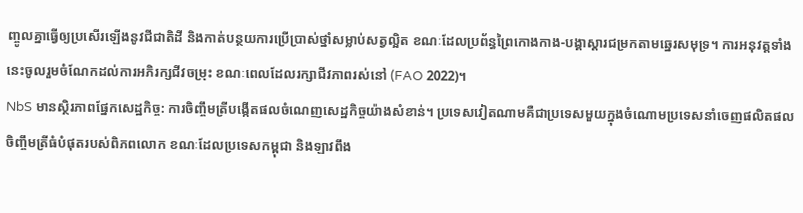ញ្ចូលគ្នាធ្វើឲ្យប្រសើរឡើងនូវជីជាតិដី និងកាត់បន្ថយការប្រើប្រាស់ថ្នាំសម្លាប់សត្វល្អិត ខណៈដែលប្រព័ន្ធព្រៃកោងកាង-បង្គាស្តារជម្រកតាមឆ្នេរសមុទ្រ។ ការអនុវត្តទាំងនេះចូលរួមចំណែកដល់ការអភិរក្សជីវចម្រុះ ខណៈពេលដែលរក្សាជីវភាពរស់នៅ (FAO 2022)។
NbS មានស្ថិរភាពផ្នែកសេដ្ឋកិច្ច: ការចិញ្ចឹមត្រីបង្កើតផលចំណេញសេដ្ឋកិច្ចយ៉ាងសំខាន់។ ប្រទេសវៀតណាមគឺជាប្រទេសមួយក្នុងចំណោមប្រទេសនាំចេញផលិតផលចិញ្ចឹមត្រីធំបំផុតរបស់ពិភពលោក ខណៈដែលប្រទេសកម្ពុជា និងឡាវពឹង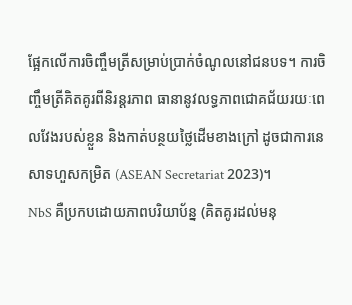ផ្អែកលើការចិញ្ចឹមត្រីសម្រាប់ប្រាក់ចំណូលនៅជនបទ។ ការចិញ្ចឹមត្រីគិតគូរពីនិរន្តរភាព ធានានូវលទ្ធភាពជោគជ័យរយៈពេលវែងរបស់ខ្លួន និងកាត់បន្ថយថ្លៃដើមខាងក្រៅ ដូចជាការនេសាទហួសកម្រិត (ASEAN Secretariat 2023)។
NbS គឺប្រកបដោយភាពបរិយាប័ន្ន (គិតគូរដល់មនុ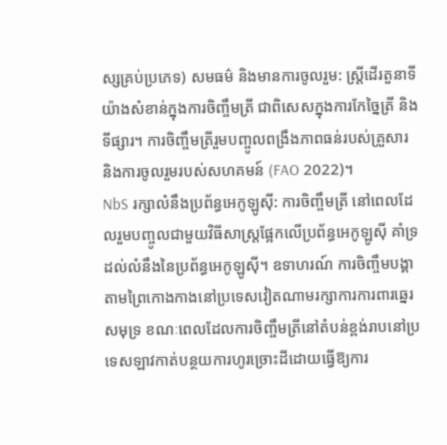ស្សគ្រប់ប្រភេទ) សមធម៌ និងមានការចូលរួម: ស្ត្រីដើរតួនាទីយ៉ាងសំខាន់ក្នុងការចិញ្ចឹមត្រី ជាពិសេសក្នុងការកែច្នៃត្រី និងទីផ្សារ។ ការចិញ្ចឹមត្រីរួមបញ្ចូលពង្រឹងភាពធន់របស់គ្រួសារ និងការចូលរួមរបស់សហគមន៍ (FAO 2022)។
NbS រក្សាលំនឹងប្រព័ន្ធអេកូឡូស៊ី: ការចិញ្ចឹមត្រី នៅពេលដែលរួមបញ្ចូលជាមួយវិធីសាស្រ្តផ្អែកលើប្រព័ន្ធអេកូឡូស៊ី គាំទ្រដល់លំនឹងនៃប្រព័ន្ធអេកូឡូស៊ី។ ឧទាហរណ៍ ការចិញ្ចឹមបង្គាតាមព្រៃកោងកាងនៅប្រទេសវៀតណាមរក្សាការការពារឆ្នេរសមុទ្រ ខណៈពេលដែលការចិញ្ចឹមត្រីនៅតំបន់ខ្ពង់រាបនៅប្រទេសឡាវកាត់បន្ថយការហូរច្រោះដីដោយធ្វើឱ្យការ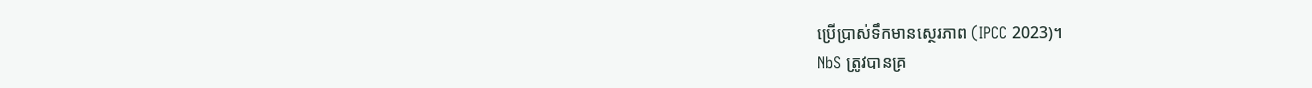ប្រើប្រាស់ទឹកមានស្ថេរភាព (IPCC 2023)។
NbS ត្រូវបានគ្រ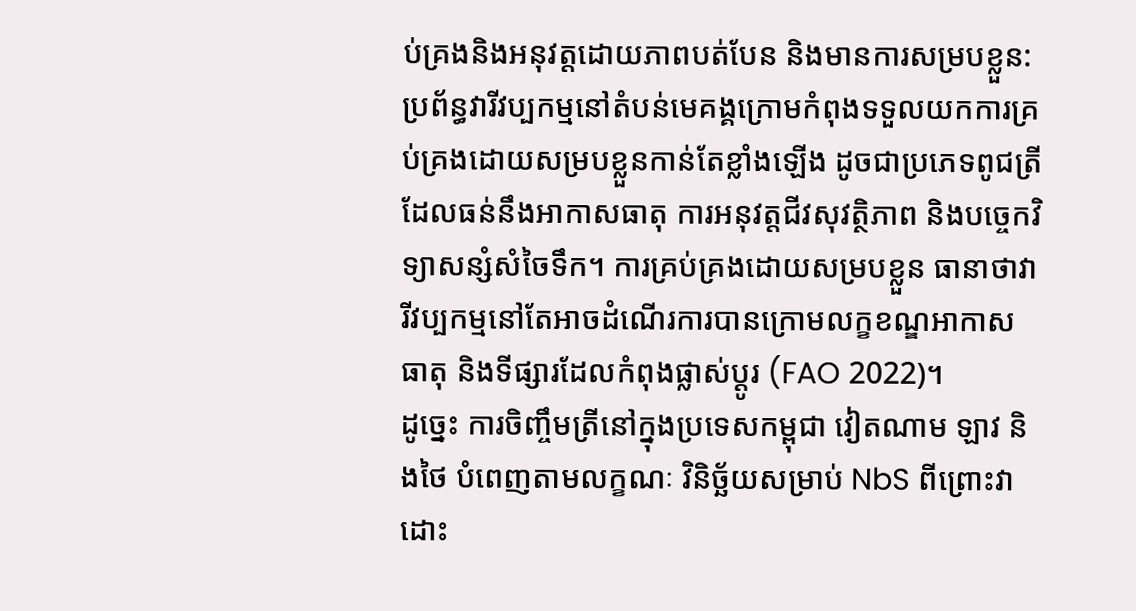ប់គ្រងនិងអនុវត្តដោយភាពបត់បែន និងមានការសម្របខ្លួន: ប្រព័ន្ធវារីវប្បកម្មនៅតំបន់មេគង្គក្រោមកំពុងទទួលយកការគ្រប់គ្រងដោយសម្របខ្លួនកាន់តែខ្លាំងឡើង ដូចជាប្រភេទពូជត្រី ដែលធន់នឹងអាកាសធាតុ ការអនុវត្តជីវសុវត្ថិភាព និងបច្ចេកវិទ្យាសន្សំសំចៃទឹក។ ការគ្រប់គ្រងដោយសម្របខ្លួន ធានាថាវារីវប្បកម្មនៅតែអាចដំណើរការបានក្រោមលក្ខខណ្ឌអាកាសធាតុ និងទីផ្សារដែលកំពុងផ្លាស់ប្តូរ (FAO 2022)។
ដូច្នេះ ការចិញ្ចឹមត្រីនៅក្នុងប្រទេសកម្ពុជា វៀតណាម ឡាវ និងថៃ បំពេញតាមលក្ខណៈ វិនិច្ឆ័យសម្រាប់ NbS ពីព្រោះវា ដោះ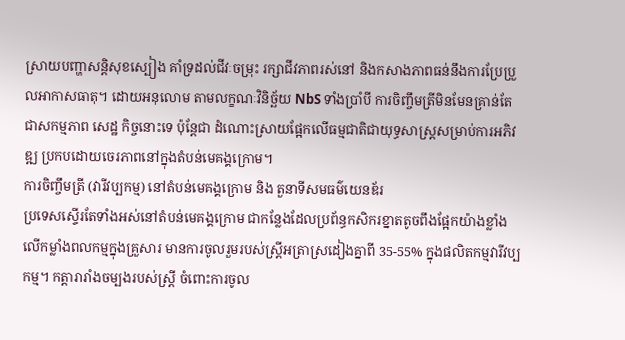ស្រាយបញ្ហាសន្តិសុខស្បៀង គាំទ្រដល់ជីវៈចម្រុះ រក្សាជីវភាពរស់នៅ និងកសាងភាពធន់នឹងការប្រែប្រួលអាកាសធាតុ។ ដោយអនុលោម តាមលក្ខណៈវិនិច្ឆ័យ NbS ទាំងប្រាំបី ការចិញ្ចឹមត្រីមិនមែនគ្រាន់តែជាសកម្មភាព សេដ្ឋ កិច្ចនោះទេ ប៉ុន្តែជា ដំណោះស្រាយផ្អែកលើធម្មជាតិជាយុទ្ធសាស្ត្រសម្រាប់ការអភិវឌ្ឍ ប្រកបដោយចេរភាពនៅក្នុងតំបន់មេគង្គក្រោម។
ការចិញ្ចឹមត្រី (វារីវប្បកម្ម) នៅតំបន់មេគង្គក្រោម និង តួនាទីសមធម៌យេនឌ័រ
ប្រទេសស្ទើរតែទាំងអស់នៅតំបន់មេគង្គក្រោម ជាកន្លែងដែលប្រព័ន្ធកសិករខ្នាតតូចពឹងផ្អែកយ៉ាងខ្លាំងលើកម្លាំងពលកម្មក្នុងគ្រួសារ មានការចូលរួមរបស់ស្ត្រីអត្រាស្រដៀងគ្នាពី 35-55% ក្នុងផលិតកម្មវារីវប្បកម្ម។ កត្តារារាំងចម្បងរបស់ស្រ្តី ចំពោះការចូល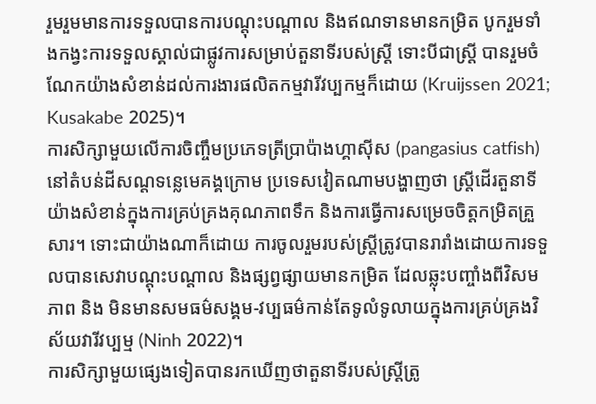រួមរួមមានការទទួលបានការបណ្តុះបណ្តាល និងឥណទានមានកម្រិត បូករួមទាំងកង្វះការទទួលស្គាល់ជាផ្លូវការសម្រាប់តួនាទីរបស់ស្ត្រី ទោះបីជាស្រ្តី បានរួមចំណែកយ៉ាងសំខាន់ដល់ការងារផលិតកម្មវារីវប្បកម្មក៏ដោយ (Kruijssen 2021; Kusakabe 2025)។
ការសិក្សាមួយលើការចិញ្ចឹមប្រភេទត្រីប្រាប៉ាងហ្គាស៊ីស (pangasius catfish) នៅតំបន់ដីសណ្តទន្លេមេគង្គក្រោម ប្រទេសវៀតណាមបង្ហាញថា ស្ត្រីដើរតួនាទីយ៉ាងសំខាន់ក្នុងការគ្រប់គ្រងគុណភាពទឹក និងការធ្វើការសម្រេចចិត្តកម្រិតគ្រួសារ។ ទោះជាយ៉ាងណាក៏ដោយ ការចូលរួមរបស់ស្រ្តីត្រូវបានរារាំងដោយការទទួលបានសេវាបណ្តុះបណ្តាល និងផ្សព្វផ្សាយមានកម្រិត ដែលឆ្លុះបញ្ចាំងពីវិសមភាព និង មិនមានសមធម៌សង្គម-វប្បធម៌កាន់តែទូលំទូលាយក្នុងការគ្រប់គ្រងវិស័យវារីវប្បម្ម (Ninh 2022)។
ការសិក្សាមួយផ្សេងទៀតបានរកឃើញថាតួនាទីរបស់ស្ត្រីត្រូ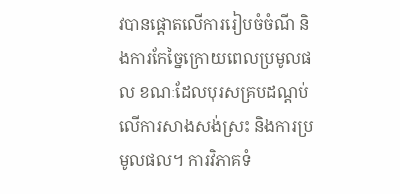វបានផ្តោតលើការរៀបចំចំណី និងការកែច្នៃក្រោយពេលប្រមូលផល ខណៈដែលបុរសគ្របដណ្ដប់លើការសាងសង់ស្រះ និងការប្រមូលផល។ ការវិភាគទំ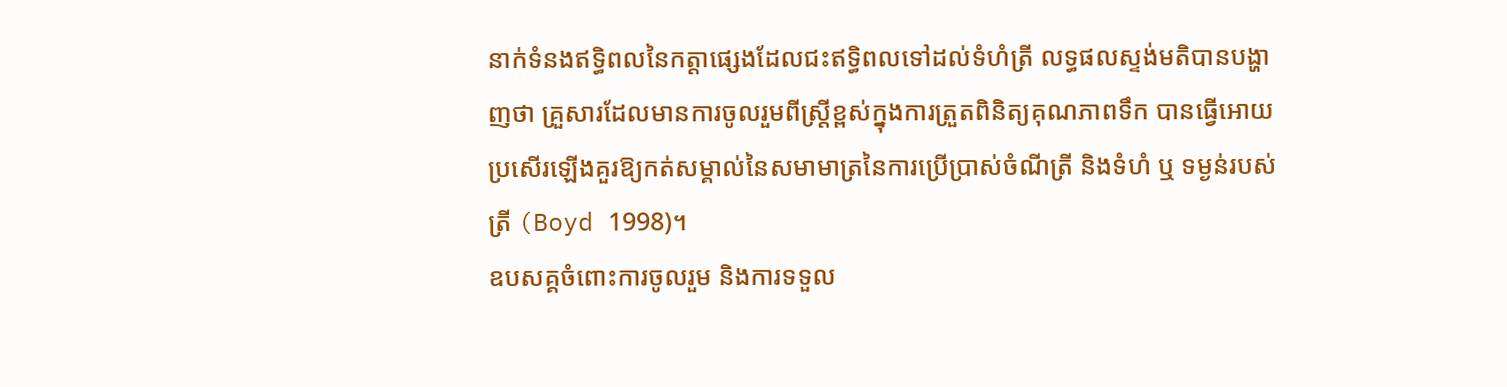នាក់ទំនងឥទ្ធិពលនៃកត្តាផ្សេងដែលជះឥទ្ធិពលទៅដល់ទំហំត្រី លទ្ធផលស្ទង់មតិបានបង្ហាញថា គ្រួសារដែលមានការចូលរួមពីស្ត្រីខ្ពស់ក្នុងការត្រួតពិនិត្យគុណភាពទឹក បានធ្វើអោយប្រសើរឡើងគួរឱ្យកត់សម្គាល់នៃសមាមាត្រនៃការប្រើប្រាស់ចំណីត្រី និងទំហំ ឬ ទម្ងន់របស់ត្រី (Boyd 1998)។
ឧបសគ្គចំពោះការចូលរួម និងការទទួល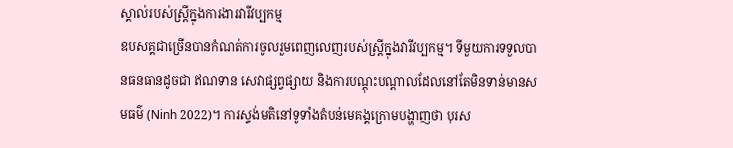ស្គាល់របស់ស្ត្រីក្នុងការងារវារីវប្បកម្ម
ឧបសគ្គជាច្រើនបានកំណត់ការចូលរួមពេញលេញរបស់ស្ត្រីក្នុងវារីវប្បកម្ម។ ទីមួយការទទួលបានធនធានដូចជា ឥណទាន សេវាផ្សព្វផ្សាយ និងការបណ្តុះបណ្តាលដែលនៅតែមិនទាន់មានសមធម៌ (Ninh 2022)។ ការស្ទង់មតិនៅទូទាំងតំបន់មេគង្គក្រោមបង្ហាញថា បុរស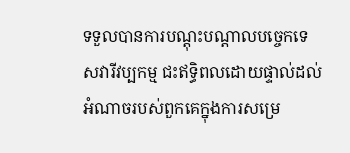ទទួលបានការបណ្តុះបណ្តាលបច្ចេកទេសវារីវប្បកម្ម ជះឥទ្ធិពលដោយផ្ទាល់ដល់អំណាចរបស់ពួកគេក្នុងការសម្រេ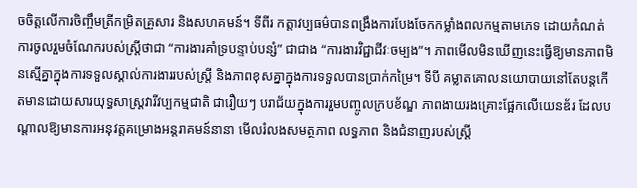ចចិត្តលើការចិញ្ចឹមត្រីកម្រិតគ្រួសារ និងសហគមន៍។ ទីពីរ កត្តាវប្បធម៌បានពង្រឹងការបែងចែកកម្លាំងពលកម្មតាមភេទ ដោយកំណត់ការចូលរួមចំណែករបស់ស្ត្រីថាជា “ការងារគាំទ្របន្ទាប់បន្សំ” ជាជាង “ការងារវិជ្ជាជីវៈចម្បង”។ ភាពមើលមិនឃើញនេះធ្វើឱ្យមានភាពមិនស្មើគ្នាក្នុងការទទួលស្គាល់ការងាររបស់ស្រ្តី និងភាពខុសគ្នាក្នុងការទទួលបានប្រាក់កម្រៃ។ ទីបី គម្លាតគោលនយោបាយនៅតែបន្តកើតមានដោយសារយុទ្ធសាស្ត្រវារីវប្បកម្មជាតិ ជារឿយៗ បរាជ័យក្នុងការរួមបញ្ចូលក្របខ័ណ្ឌ ភាពងាយរងគ្រោះផ្អែកលើយេនឌ័រ ដែលបណ្តាលឱ្យមានការអនុវត្តគម្រោងអន្តរាគមន៍នានា មើលរំលងសមត្ថភាព លទ្ធភាព និងជំនាញរបស់ស្ត្រី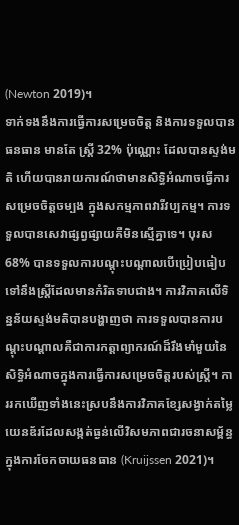(Newton 2019)។
ទាក់ទងនឹងការធ្វើការសម្រេចចិត្ត និងការទទួលបាន ធនធាន មានតែ ស្ត្រី 32% ប៉ុណ្ណោះ ដែលបានស្ទង់មតិ ហើយបានរាយការណ៍ថាមានសិទ្ធិអំណាចធ្វើការសម្រេចចិត្តចម្បង ក្នុងសកម្មភាពវារីវប្បកម្ម។ ការទទួលបានសេវាផ្សព្វផ្សាយគឺមិនស្មើគ្នាទេ។ បុរស 68% បានទទួលការបណ្តុះបណ្តាលបើប្រៀបធៀបទៅនឹងស្ត្រីដែលមានកំរិតទាបជាង។ ការវិភាគលើទិន្នន័យស្ទង់មតិបានបង្ហាញថា ការទទួលបានការបណ្តុះបណ្តាលគឺជាការកត្តាព្យាករណ៍ដ៏រឹងមាំមួយនៃសិទ្ធិអំណាចក្នុងការធ្វើការសម្រេចចិត្តរបស់ស្ត្រី។ ការរកឃើញទាំងនេះស្របនឹងការវិភាគខ្សែសង្វាក់តម្លៃយេនឌ័រដែលសង្កត់ធ្ងន់លើវិសមភាពជារចនាសម្ព័ន្ធក្នុងការចែកចាយធនធាន (Kruijssen 2021)។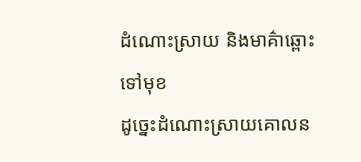ដំណោះស្រាយ និងមាគ៌ាឆ្ពោះទៅមុខ
ដូច្នេះដំណោះស្រាយគោលន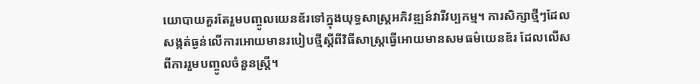យោបាយគួរតែរួមបញ្ចូលយេនឌ័រទៅក្នុងយុទ្ធសាស្ត្រអភិវឌ្ឍន៍វារីវប្បកម្ម។ ការសិក្សាថ្មីៗដែលសង្កត់ធ្ងន់លើការអោយមានរបៀបថ្មីស្តីពីវិធីសាស្រ្តធ្វើអោយមានសមធម៌យេនឌ័រ ដែលលើសពីការរួមបញ្ចូលចំនួនស្រ្តី។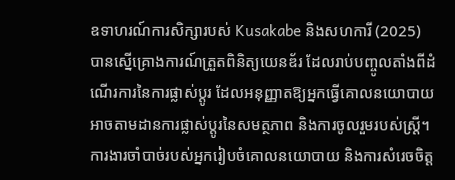ឧទាហរណ៍ការសិក្សារបស់ Kusakabe និងសហការី (2025) បានស្នើគ្រោងការណ៍ត្រួតពិនិត្យយេនឌ័រ ដែលរាប់បញ្ចូលតាំងពីដំណើរការនៃការផ្លាស់ប្តូរ ដែលអនុញ្ញាតឱ្យអ្នកធ្វើគោលនយោបាយ អាចតាមដានការផ្លាស់ប្តូរនៃសមត្ថភាព និងការចូលរួមរបស់ស្ត្រី។ ការងារចាំបាច់របស់អ្នករៀបចំគោលនយោបាយ និងការសំរេចចិត្ត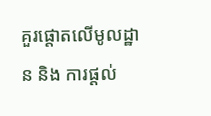គួរផ្តោតលើមូលដ្ឋាន និង ការផ្ដល់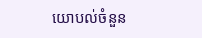យោបល់ចំនួន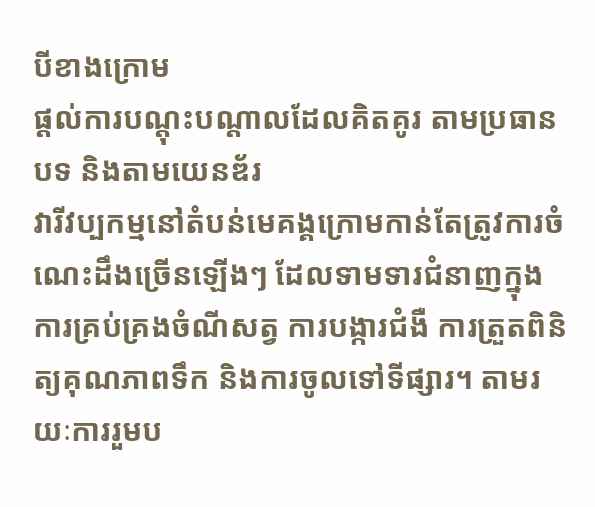បីខាងក្រោម
ផ្តល់ការបណ្តុះបណ្តាលដែលគិតគូរ តាមប្រធានបទ និងតាមយេនឌ័រ
វារីវប្បកម្មនៅតំបន់មេគង្គក្រោមកាន់តែត្រូវការចំណេះដឹងច្រើនឡើងៗ ដែលទាមទារជំនាញក្នុងការគ្រប់គ្រងចំណីសត្វ ការបង្ការជំងឺ ការត្រួតពិនិត្យគុណភាពទឹក និងការចូលទៅទីផ្សារ។ តាមរយៈការរួមប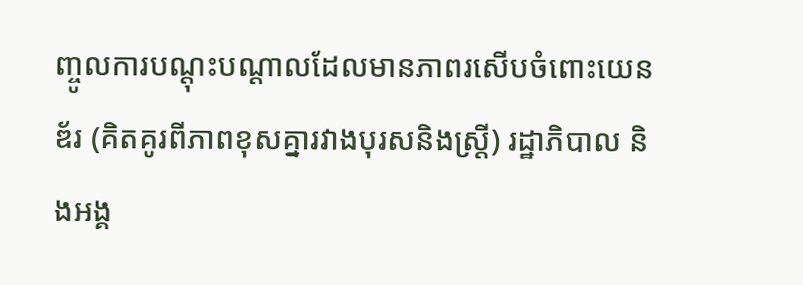ញ្ចូលការបណ្តុះបណ្តាលដែលមានភាពរសើបចំពោះយេនឌ័រ (គិតគូរពីភាពខុសគ្នារវាងបុរសនិងស្រ្តី) រដ្ឋាភិបាល និងអង្គ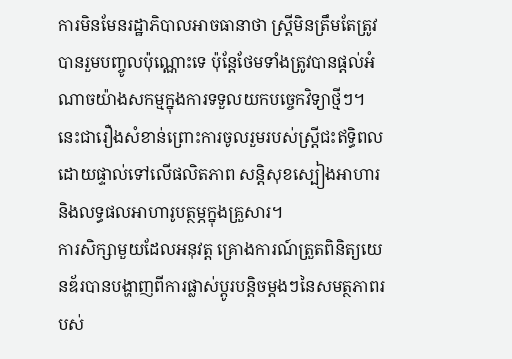ការមិនមែនរដ្ឋាភិបាលអាចធានាថា ស្ត្រីមិនត្រឹមតែត្រូវបានរួមបញ្ចូលប៉ុណ្ណោះទេ ប៉ុន្តែថែមទាំងត្រូវបានផ្តល់អំណាចយ៉ាងសកម្មក្នុងការទទួលយកបច្ចេកវិទ្យាថ្មីៗ។ នេះជារឿងសំខាន់ព្រោះការចូលរួមរបស់ស្ត្រីជះឥទ្ធិពលដោយផ្ទាល់ទៅលើផលិតភាព សន្តិសុខស្បៀងអាហារ និងលទ្ធផលអាហារូបត្ថម្ភក្នុងគ្រួសារ។
ការសិក្សាមួយដែលអនុវត្ត គ្រោងការណ៍ត្រួតពិនិត្យយេនឌ័របានបង្ហាញពីការផ្លាស់ប្តូរបន្តិចម្តងៗនៃសមត្ថភាពរបស់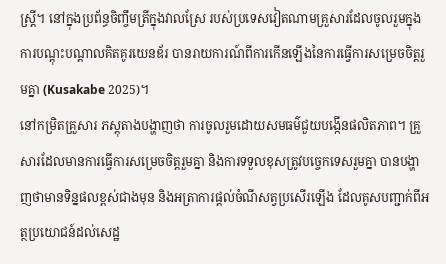ស្ត្រី។ នៅក្នុងប្រព័ន្ធចិញ្ចឹមត្រីក្នុងវាលស្រែ របស់ប្រទេសវៀតណាមគ្រួសារដែលចូលរួមក្នុងការបណ្តុះបណ្តាលគិតគូរយេនឌ័រ បានរាយការណ៍ពីការកើនឡើងនៃការធ្វើការសម្រេចចិត្តរួមគ្នា (Kusakabe 2025)។
នៅកម្រិតគ្រួសារ ភស្តុតាងបង្ហាញថា ការចូលរួមដោយសមធម៌ជួយបង្កើនផលិតភាព។ គ្រួសារដែលមានការធ្វើការសម្រេចចិត្តរួមគ្នា និងការទទួលខុសត្រូវបច្ចេកទេសរួមគ្នា បានបង្ហាញថាមានទិន្នផលខ្ពស់ជាងមុន និងអត្រាការផ្តល់ចំណីសត្វប្រសើរឡើង ដែលគូសបញ្ជាក់ពីអត្ថប្រយោជន៍ដល់សេដ្ឋ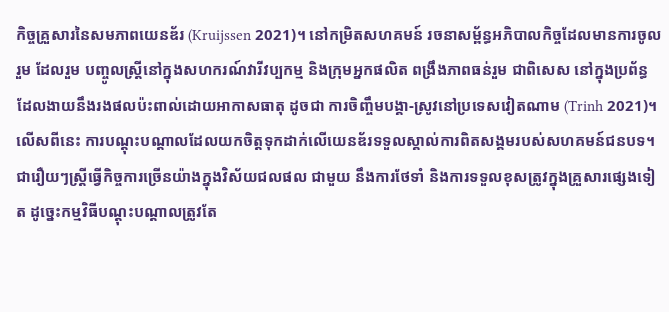កិច្ចគ្រួសារនៃសមភាពយេនឌ័រ (Kruijssen 2021)។ នៅកម្រិតសហគមន៍ រចនាសម្ព័ន្ធអភិបាលកិច្ចដែលមានការចូលរួម ដែលរួម បញ្ចូលស្ត្រីនៅក្នុងសហករណ៍វារីវប្បកម្ម និងក្រុមអ្នកផលិត ពង្រឹងភាពធន់រួម ជាពិសេស នៅក្នុងប្រព័ន្ធដែលងាយនឹងរងផលប៉ះពាល់ដោយអាកាសធាតុ ដូចជា ការចិញ្ចឹមបង្គា-ស្រូវនៅប្រទេសវៀតណាម (Trinh 2021)។
លើសពីនេះ ការបណ្តុះបណ្តាលដែលយកចិត្តទុកដាក់លើយេនឌ័រទទួលស្គាល់ការពិតសង្គមរបស់សហគមន៍ជនបទ។ ជារឿយៗស្ត្រីធ្វើកិច្ចការច្រើនយ៉ាងក្នុងវិស័យជលផល ជាមួយ នឹងការថែទាំ និងការទទួលខុសត្រូវក្នុងគ្រួសារផ្សេងទៀត ដូច្នេះកម្មវិធីបណ្តុះបណ្តាលត្រូវតែ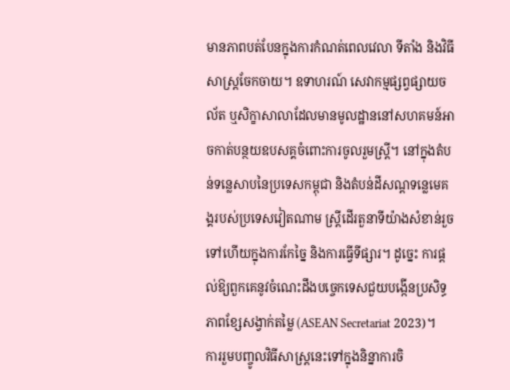មានភាពបត់បែនក្នុងការកំណត់ពេលវេលា ទីតាំង និងវិធីសាស្ត្រចែកចាយ។ ឧទាហរណ៍ សេវាកម្មផ្សព្វផ្សាយចល័ត ឬសិក្ខាសាលាដែលមានមូលដ្ឋាននៅសហគមន៍អាចកាត់បន្ថយឧបសគ្គចំពោះការចូលរួមស្រ្តី។ នៅក្នុងតំបន់ទន្លេសាបនៃប្រទេសកម្ពុជា និងតំបន់ដីសណ្តទន្លេមេគង្គរបស់ប្រទេសវៀតណាម ស្ត្រីដើរតួនាទីយ៉ាងសំខាន់រួចទៅហើយក្នុងការកែច្នៃ និងការធ្វើទីផ្សារ។ ដូច្នេះ ការផ្តល់ឱ្យពួកគេនូវចំណេះដឹងបច្ចេកទេសជួយបង្កើនប្រសិទ្ធភាពខ្សែសង្វាក់តម្លៃ (ASEAN Secretariat 2023)។
ការរួមបញ្ចូលវិធីសាស្រ្តនេះទៅក្នុងនិន្នាការចិ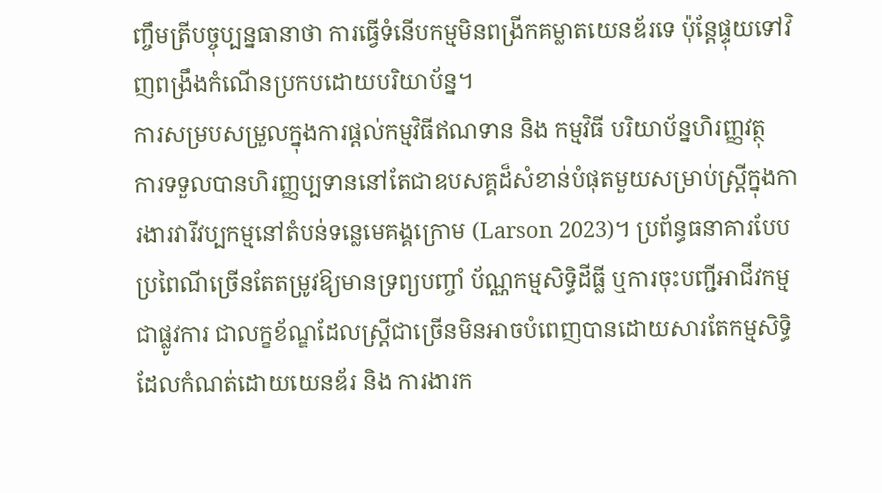ញ្ចឹមត្រីបច្ចុប្បន្នធានាថា ការធ្វើទំនើបកម្មមិនពង្រីកគម្លាតយេនឌ័រទេ ប៉ុន្តែផ្ទុយទៅវិញពង្រឹងកំណើនប្រកបដោយបរិយាប័ន្ន។
ការសម្របសម្រួលក្នុងការផ្តល់កម្មវិធីឥណទាន និង កម្មវិធី បរិយាប័ន្នហិរញ្ញវត្ថុ
ការទទួលបានហិរញ្ញប្បទាននៅតែជាឧបសគ្គដ៏សំខាន់បំផុតមួយសម្រាប់ស្ត្រីក្នុងការងារវារីវប្បកម្មនៅតំបន់ទន្លេមេគង្គក្រោម (Larson 2023)។ ប្រព័ន្ធធនាគារបែបប្រពៃណីច្រើនតែតម្រូវឱ្យមានទ្រព្យបញ្ចាំ ប័ណ្ណកម្មសិទ្ធិដីធ្លី ឬការចុះបញ្ជីអាជីវកម្មជាផ្លូវការ ជាលក្ខខ័ណ្ឌដែលស្ត្រីជាច្រើនមិនអាចបំពេញបានដោយសារតែកម្មសិទ្ធិដែលកំណត់ដោយយេនឌ័រ និង ការងារក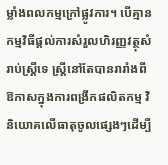ម្លាំងពលកម្មក្រៅផ្លូវការ។ បើគ្មានកម្មវិធីផ្តល់ការសំរួលហិរញ្ញវត្ថុសំរាប់ស្រ្តីទេ ស្ត្រីនៅតែបានរារាំងពីឱកាសក្នុងការពង្រីកផលិតកម្ម វិនិយោគលើធាតុចូលផ្សេងៗដើម្បី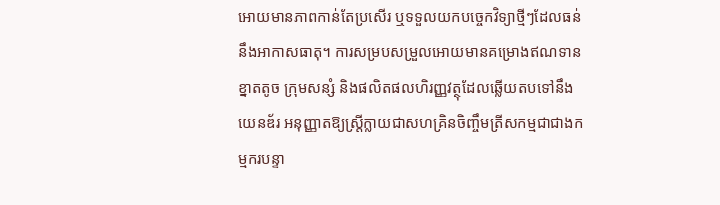អោយមានភាពកាន់តែប្រសើរ ឬទទួលយកបច្ចេកវិទ្យាថ្មីៗដែលធន់នឹងអាកាសធាតុ។ ការសម្របសម្រួលអោយមានគម្រោងឥណទានខ្នាតតូច ក្រុមសន្សំ និងផលិតផលហិរញ្ញវត្ថុដែលឆ្លើយតបទៅនឹងយេនឌ័រ អនុញ្ញាតឱ្យស្ត្រីក្លាយជាសហគ្រិនចិញ្ចឹមត្រីសកម្មជាជាងកម្មករបន្ទា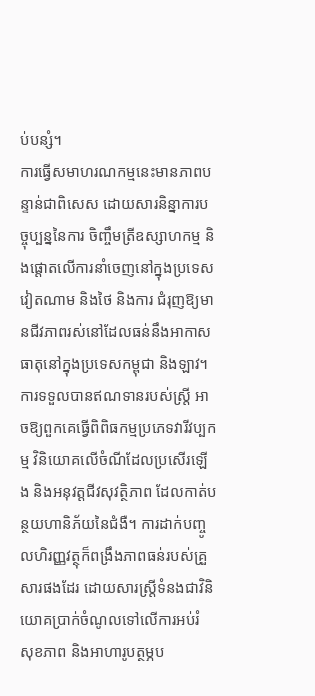ប់បន្សំ។
ការធ្វើសមាហរណកម្មនេះមានភាពបន្ទាន់ជាពិសេស ដោយសារនិន្នាការបច្ចុប្បន្ននៃការ ចិញ្ចឹមត្រីឧស្សាហកម្ម និងផ្តោតលើការនាំចេញនៅក្នុងប្រទេសវៀតណាម និងថៃ និងការ ជំរុញឱ្យមានជីវភាពរស់នៅដែលធន់នឹងអាកាសធាតុនៅក្នុងប្រទេសកម្ពុជា និងឡាវ។ ការទទួលបានឥណទានរបស់ស្ត្រី អាចឱ្យពួកគេធ្វើពិពិធកម្មប្រភេទវារីវប្បកម្ម វិនិយោគលើចំណីដែលប្រសើរឡើង និងអនុវត្តជីវសុវត្ថិភាព ដែលកាត់បន្ថយហានិភ័យនៃជំងឺ។ ការដាក់បញ្ចូលហិរញ្ញវត្ថុក៏ពង្រឹងភាពធន់របស់គ្រួសារផងដែរ ដោយសារស្ត្រីទំនងជាវិនិយោគប្រាក់ចំណូលទៅលើការអប់រំ សុខភាព និងអាហារូបត្ថម្ភប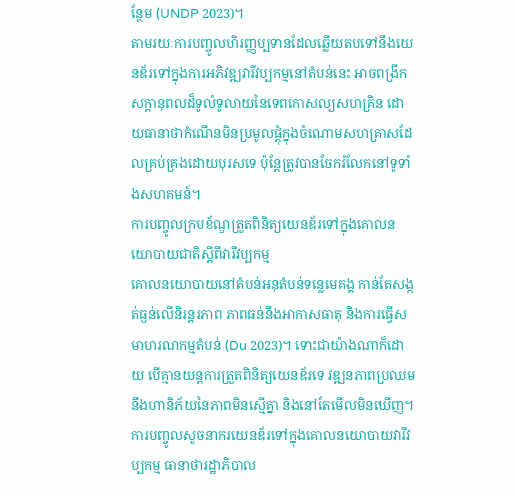ន្ថែម (UNDP 2023)។
តាមរយៈការបញ្ចូលហិរញ្ញប្បទានដែលឆ្លើយតបទៅនឹងយេនឌ័រទៅក្នុងការអភិវឌ្ឍវារីវប្បកម្មនៅតំបន់នេះ អាចពង្រីកសក្តានុពលដ៏ទូលំទូលាយនៃទេពកោសល្យសហគ្រិន ដោយធានាថាកំណើនមិនប្រមូលផ្តុំក្នុងចំណោមសហគ្រាសដែលគ្រប់គ្រងដោយបុរសទេ ប៉ុន្តែត្រូវបានចែករំលែកនៅទូទាំងសហគមន៍។
ការបញ្ចូលក្របខ័ណ្ឌត្រួតពិនិត្យយេនឌ័រទៅក្នុងគោលនយោបាយជាតិស្តីពីវារីវប្បកម្ម
គោលនយោបាយនៅតំបន់អនុតំបន់ទន្លេមេគង្គ កាន់តែសង្កត់ធ្ងន់លើនិរន្តរភាព ភាពធន់នឹងអាកាសធាតុ និងការធ្វើសមាហរណកម្មតំបន់ (Du 2023)។ ទោះជាយ៉ាងណាក៏ដោយ បើគ្មានយន្តការត្រួតពិនិត្យយេនឌ័រទេ វឌ្ឍនភាពប្រឈមនឹងហានិភ័យនៃភាពមិនស្មើគ្នា និងនៅតែមើលមិនឃើញ។ ការបញ្ចូលសូចនាករយេនឌ័រទៅក្នុងគោលនយោបាយវារីវប្បកម្ម ធានាថារដ្ឋាភិបាល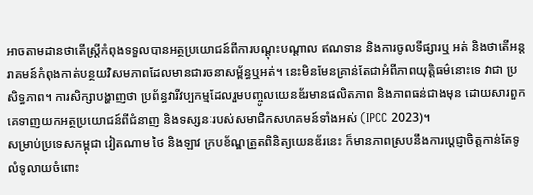អាចតាមដានថាតើស្ត្រីកំពុងទទួលបានអត្ថប្រយោជន៍ពីការបណ្តុះបណ្តាល ឥណទាន និងការចូលទីផ្សារឬ អត់ និងថាតើអន្តរាគមន៍កំពុងកាត់បន្ថយវិសមភាពដែលមានជារចនាសម្ព័ន្ធឬអត់។ នេះមិនមែនគ្រាន់តែជាអំពីភាពយុត្តិធម៌នោះទេ វាជា ប្រសិទ្ធភាព។ ការសិក្សាបង្ហាញថា ប្រព័ន្ធវារីវប្បកម្មដែលរួមបញ្ចូលយេនឌ័រមានផលិតភាព និងភាពធន់ជាងមុន ដោយសារពួកគេទាញយកអត្ថប្រយោជន៍ពីជំនាញ និងទស្សនៈរបស់សមាជិកសហគមន៍ទាំងអស់ (IPCC 2023)។
សម្រាប់ប្រទេសកម្ពុជា វៀតណាម ថៃ និងឡាវ ក្របខ័ណ្ឌត្រួតពិនិត្យយេនឌ័រនេះ ក៏មានភាពស្របនឹងការប្តេជ្ញាចិត្តកាន់តែទូលំទូលាយចំពោះ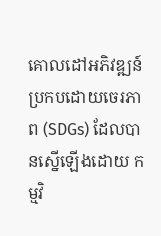គោលដៅអភិវឌ្ឍន៍ប្រកបដោយចេរភាព (SDGs) ដែលបានស្នើឡើងដោយ កម្មវិ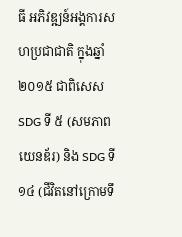ធី អភិវឌ្ឍន៍អង្គការសហប្រជាជាតិ ក្នុងឆ្នាំ ២០១៥ ជាពិសេស SDG ទី ៥ (សមភាពយេនឌ័រ) និង SDG ទី ១៤ (ជីវិតនៅក្រោមទឹ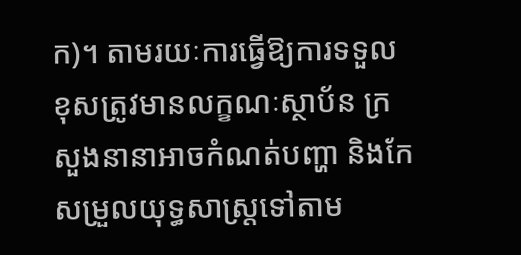ក)។ តាមរយៈការធ្វើឱ្យការទទួលខុសត្រូវមានលក្ខណៈស្ថាប័ន ក្រសួងនានាអាចកំណត់បញ្ហា និងកែសម្រួលយុទ្ធសាស្ត្រទៅតាម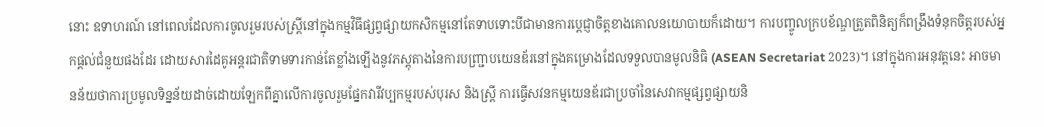នោះ ឧទាហរណ៍ នៅពេលដែលការចូលរួមរបស់ស្ត្រីនៅក្នុងកម្មវិធីផ្សព្វផ្សាយកសិកម្មនៅតែទាបទោះបីជាមានការប្តេជ្ញាចិត្តខាងគោលនយោបាយក៏ដោយ។ ការបញ្ចូលក្របខ័ណ្ឌត្រួតពិនិត្យក៏ពង្រឹងទំនុកចិត្តរបស់អ្នកផ្តល់ជំនួយផងដែរ ដោយសារដៃគូអន្តរជាតិទាមទារកាន់តែខ្លាំងឡើងនូវភស្តុតាងនៃការបញ្ជ្រាបយេនឌ័រនៅក្នុងគម្រោងដែលទទួលបានមូលនិធិ (ASEAN Secretariat 2023)។ នៅក្នុងការអនុវត្តនេះ អាចមានន័យថាការប្រមូលទិន្នន័យដាច់ដោយឡែកពីគ្នាលើការចូលរួមផ្នែកវារីវប្បកម្មរបស់បុរស និងស្រ្តី ការធ្វើសវនកម្មយេនឌ័រជាប្រចាំនៃសេវាកម្មផ្សព្វផ្សាយនិ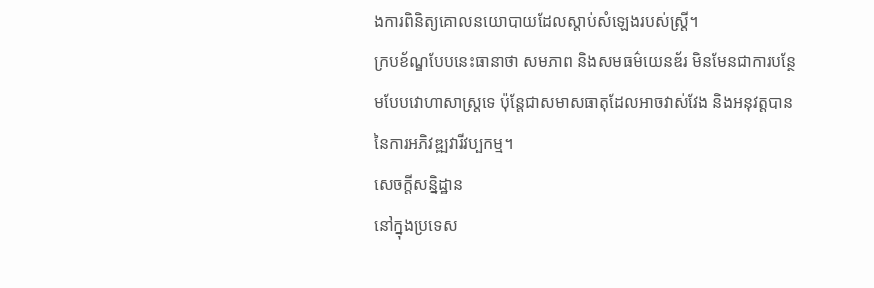ងការពិនិត្យគោលនយោបាយដែលស្តាប់សំឡេងរបស់ស្ត្រី។
ក្របខ័ណ្ឌបែបនេះធានាថា សមភាព និងសមធម៌យេនឌ័រ មិនមែនជាការបន្ថែមបែបវោហាសាស្ត្រទេ ប៉ុន្តែជាសមាសធាតុដែលអាចវាស់វែង និងអនុវត្តបាននៃការអភិវឌ្ឍវារីវប្បកម្ម។
សេចក្តីសន្និដ្ឋាន
នៅក្នុងប្រទេស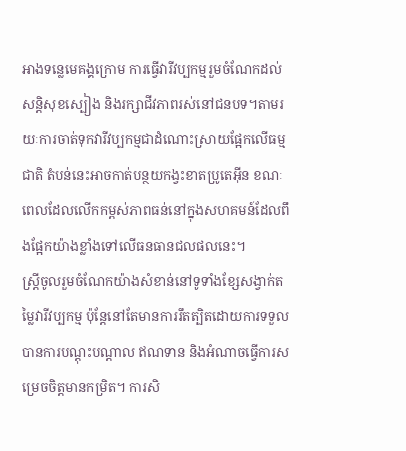អាងទន្លេមេគង្គក្រោម ការធ្វើវារីវប្បកម្មរួមចំណែកដល់សន្តិសុខស្បៀង និងរក្សាជីវភាពរស់នៅជនបទ។តាមរយៈការចាត់ទុកវារីវប្បកម្មជាដំណោះស្រាយផ្អែកលើធម្មជាតិ តំបន់នេះអាចកាត់បន្ថយកង្វះខាតប្រូតេអ៊ីន ខណៈពេលដែលលើកកម្ពស់ភាពធន់នៅក្នុងសហគមន៍ដែលពឹងផ្អែកយ៉ាងខ្លាំងទៅលើធនធានជលផលនេះ។
ស្ត្រីចូលរួមចំណែកយ៉ាងសំខាន់នៅទូទាំងខ្សែសង្វាក់តម្លៃវារីវប្បកម្ម ប៉ុន្តែនៅតែមានការរឹតត្បិតដោយការទទួលបានការបណ្តុះបណ្តាល ឥណទាន និងអំណាចធ្វើការសម្រេចចិត្តមានកម្រិត។ ការសិ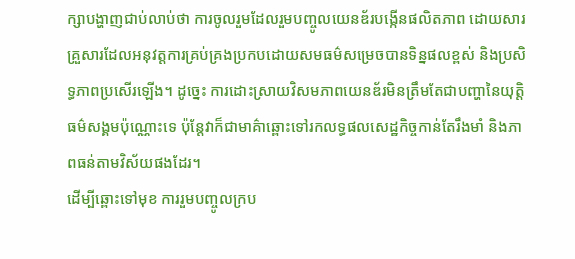ក្សាបង្ហាញជាប់លាប់ថា ការចូលរួមដែលរួមបញ្ចូលយេនឌ័របង្កើនផលិតភាព ដោយសារគ្រួសារដែលអនុវត្តការគ្រប់គ្រងប្រកបដោយសមធម៌សម្រេចបានទិន្នផលខ្ពស់ និងប្រសិទ្ធភាពប្រសើរឡើង។ ដូច្នេះ ការដោះស្រាយវិសមភាពយេនឌ័រមិនត្រឹមតែជាបញ្ហានៃយុត្តិធម៌សង្គមប៉ុណ្ណោះទេ ប៉ុន្តែវាក៏ជាមាគ៌ាឆ្ពោះទៅរកលទ្ធផលសេដ្ឋកិច្ចកាន់តែរឹងមាំ និងភាពធន់តាមវិស័យផងដែរ។
ដើម្បីឆ្ពោះទៅមុខ ការរួមបញ្ចូលក្រប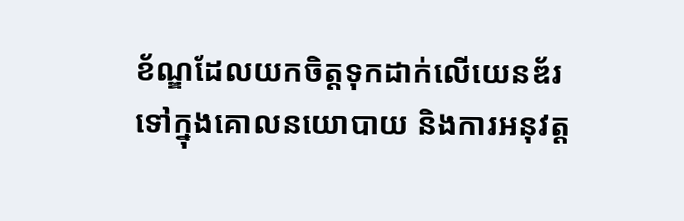ខ័ណ្ឌដែលយកចិត្តទុកដាក់លើយេនឌ័រទៅក្នុងគោលនយោបាយ និងការអនុវត្ត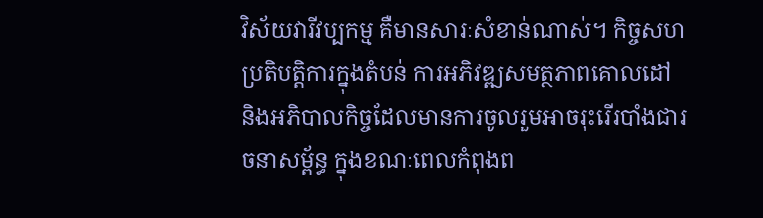វិស័យវារីវប្បកម្ម គឺមានសារៈសំខាន់ណាស់។ កិច្ចសហប្រតិបត្តិការក្នុងតំបន់ ការអភិវឌ្ឍសមត្ថភាពគោលដៅ និងអភិបាលកិច្ចដែលមានការចូលរួមអាចរុះរើរបាំងជារចនាសម្ព័ន្ធ ក្នុងខណៈពេលកំពុងព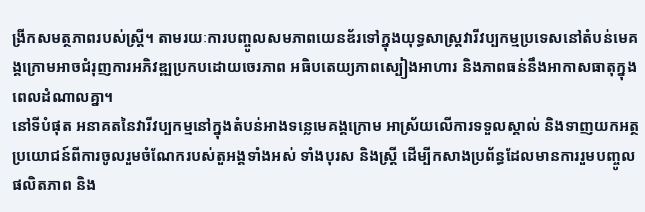ង្រីកសមត្ថភាពរបស់ស្ត្រី។ តាមរយៈការបញ្ចូលសមភាពយេនឌ័រទៅក្នុងយុទ្ធសាស្ត្រវារីវប្បកម្មប្រទេសនៅតំបន់មេគង្គក្រោមអាចជំរុញការអភិវឌ្ឍប្រកបដោយចេរភាព អធិបតេយ្យភាពស្បៀងអាហារ និងភាពធន់នឹងអាកាសធាតុក្នុងពេលដំណាលគ្នា។
នៅទីបំផុត អនាគតនៃវារីវប្បកម្មនៅក្នុងតំបន់អាងទន្លេមេគង្គក្រោម អាស្រ័យលើការទទួលស្គាល់ និងទាញយកអត្ថប្រយោជន៍ពីការចូលរួមចំណែករបស់តួអង្គទាំងអស់ ទាំងបុរស និងស្ត្រី ដើម្បីកសាងប្រព័ន្ធដែលមានការរួមបញ្ចូល ផលិតភាព និង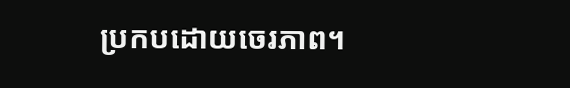ប្រកបដោយចេរភាព។